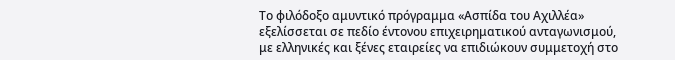Το φιλόδοξο αμυντικό πρόγραμμα «Ασπίδα του Αχιλλέα» εξελίσσεται σε πεδίο έντονου επιχειρηματικού ανταγωνισμού, με ελληνικές και ξένες εταιρείες να επιδιώκουν συμμετοχή στο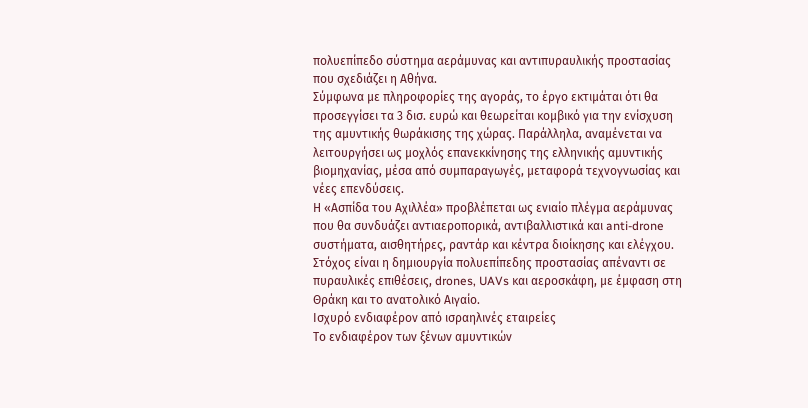πολυεπίπεδο σύστημα αεράμυνας και αντιπυραυλικής προστασίας που σχεδιάζει η Αθήνα.
Σύμφωνα με πληροφορίες της αγοράς, το έργο εκτιμάται ότι θα προσεγγίσει τα 3 δισ. ευρώ και θεωρείται κομβικό για την ενίσχυση της αμυντικής θωράκισης της χώρας. Παράλληλα, αναμένεται να λειτουργήσει ως μοχλός επανεκκίνησης της ελληνικής αμυντικής βιομηχανίας, μέσα από συμπαραγωγές, μεταφορά τεχνογνωσίας και νέες επενδύσεις.
Η «Ασπίδα του Αχιλλέα» προβλέπεται ως ενιαίο πλέγμα αεράμυνας που θα συνδυάζει αντιαεροπορικά, αντιβαλλιστικά και anti-drone συστήματα, αισθητήρες, ραντάρ και κέντρα διοίκησης και ελέγχου. Στόχος είναι η δημιουργία πολυεπίπεδης προστασίας απέναντι σε πυραυλικές επιθέσεις, drones, UAVs και αεροσκάφη, με έμφαση στη Θράκη και το ανατολικό Αιγαίο.
Ισχυρό ενδιαφέρον από ισραηλινές εταιρείες
Το ενδιαφέρον των ξένων αμυντικών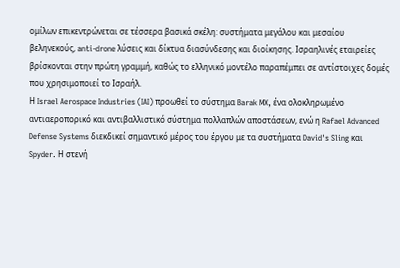ομίλων επικεντρώνεται σε τέσσερα βασικά σκέλη: συστήματα μεγάλου και μεσαίου βεληνεκούς, anti-drone λύσεις και δίκτυα διασύνδεσης και διοίκησης. Ισραηλινές εταιρείες βρίσκονται στην πρώτη γραμμή, καθώς το ελληνικό μοντέλο παραπέμπει σε αντίστοιχες δομές που χρησιμοποιεί το Ισραήλ.
Η Israel Aerospace Industries (IAI) προωθεί το σύστημα Barak MX, ένα ολοκληρωμένο αντιαεροπορικό και αντιβαλλιστικό σύστημα πολλαπλών αποστάσεων, ενώ η Rafael Advanced Defense Systems διεκδικεί σημαντικό μέρος του έργου με τα συστήματα David's Sling και Spyder. Η στενή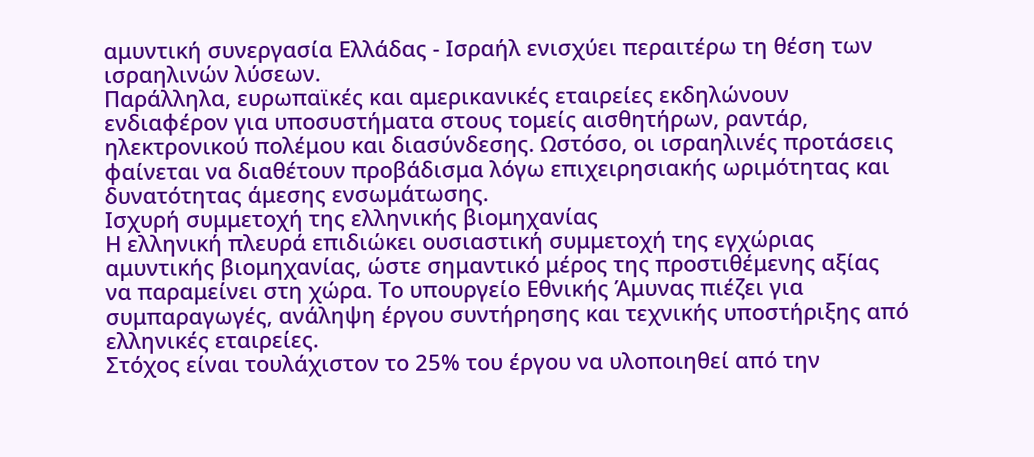αμυντική συνεργασία Ελλάδας - Ισραήλ ενισχύει περαιτέρω τη θέση των ισραηλινών λύσεων.
Παράλληλα, ευρωπαϊκές και αμερικανικές εταιρείες εκδηλώνουν ενδιαφέρον για υποσυστήματα στους τομείς αισθητήρων, ραντάρ, ηλεκτρονικού πολέμου και διασύνδεσης. Ωστόσο, οι ισραηλινές προτάσεις φαίνεται να διαθέτουν προβάδισμα λόγω επιχειρησιακής ωριμότητας και δυνατότητας άμεσης ενσωμάτωσης.
Ισχυρή συμμετοχή της ελληνικής βιομηχανίας
Η ελληνική πλευρά επιδιώκει ουσιαστική συμμετοχή της εγχώριας αμυντικής βιομηχανίας, ώστε σημαντικό μέρος της προστιθέμενης αξίας να παραμείνει στη χώρα. Το υπουργείο Εθνικής Άμυνας πιέζει για συμπαραγωγές, ανάληψη έργου συντήρησης και τεχνικής υποστήριξης από ελληνικές εταιρείες.
Στόχος είναι τουλάχιστον το 25% του έργου να υλοποιηθεί από την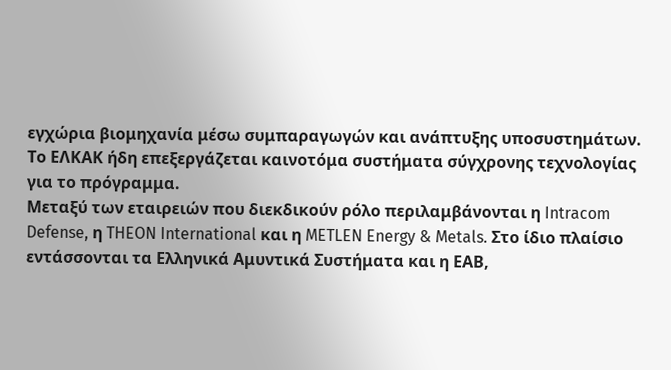εγχώρια βιομηχανία μέσω συμπαραγωγών και ανάπτυξης υποσυστημάτων. Το ΕΛΚΑΚ ήδη επεξεργάζεται καινοτόμα συστήματα σύγχρονης τεχνολογίας για το πρόγραμμα.
Μεταξύ των εταιρειών που διεκδικούν ρόλο περιλαμβάνονται η Intracom Defense, η THEON International και η METLEN Energy & Metals. Στο ίδιο πλαίσιο εντάσσονται τα Ελληνικά Αμυντικά Συστήματα και η ΕΑΒ,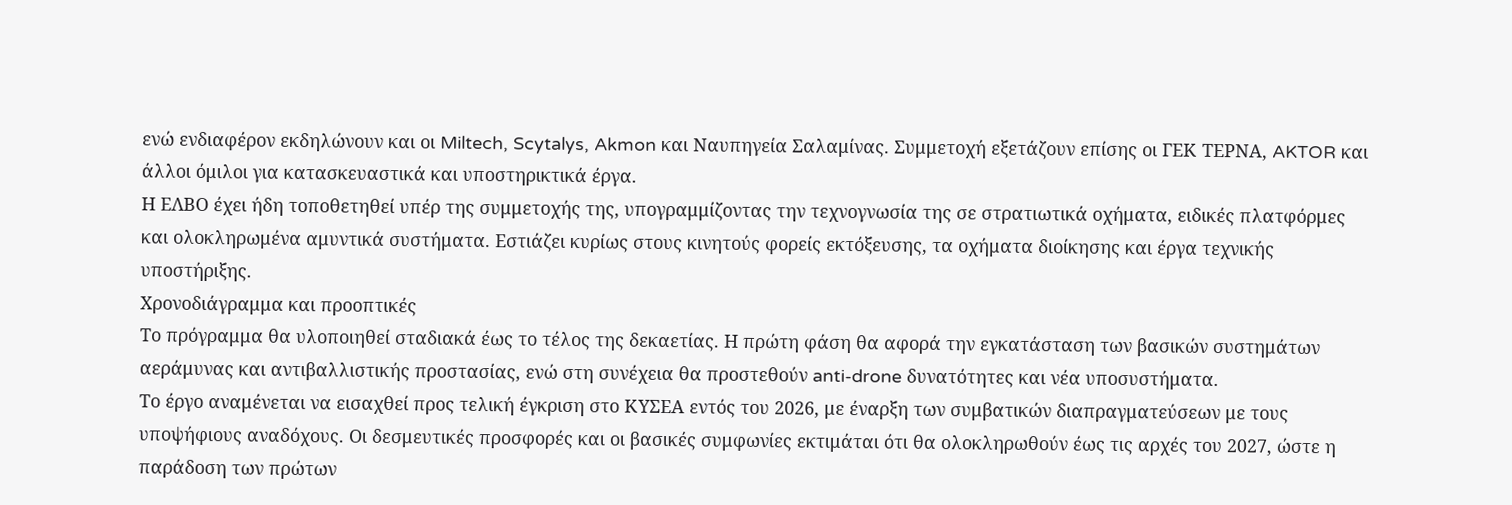ενώ ενδιαφέρον εκδηλώνουν και οι Miltech, Scytalys, Akmon και Ναυπηγεία Σαλαμίνας. Συμμετοχή εξετάζουν επίσης οι ΓΕΚ ΤΕΡΝΑ, AKTOR και άλλοι όμιλοι για κατασκευαστικά και υποστηρικτικά έργα.
Η ΕΛΒΟ έχει ήδη τοποθετηθεί υπέρ της συμμετοχής της, υπογραμμίζοντας την τεχνογνωσία της σε στρατιωτικά οχήματα, ειδικές πλατφόρμες και ολοκληρωμένα αμυντικά συστήματα. Εστιάζει κυρίως στους κινητούς φορείς εκτόξευσης, τα οχήματα διοίκησης και έργα τεχνικής υποστήριξης.
Χρονοδιάγραμμα και προοπτικές
Το πρόγραμμα θα υλοποιηθεί σταδιακά έως το τέλος της δεκαετίας. Η πρώτη φάση θα αφορά την εγκατάσταση των βασικών συστημάτων αεράμυνας και αντιβαλλιστικής προστασίας, ενώ στη συνέχεια θα προστεθούν anti-drone δυνατότητες και νέα υποσυστήματα.
Το έργο αναμένεται να εισαχθεί προς τελική έγκριση στο ΚΥΣΕΑ εντός του 2026, με έναρξη των συμβατικών διαπραγματεύσεων με τους υποψήφιους αναδόχους. Οι δεσμευτικές προσφορές και οι βασικές συμφωνίες εκτιμάται ότι θα ολοκληρωθούν έως τις αρχές του 2027, ώστε η παράδοση των πρώτων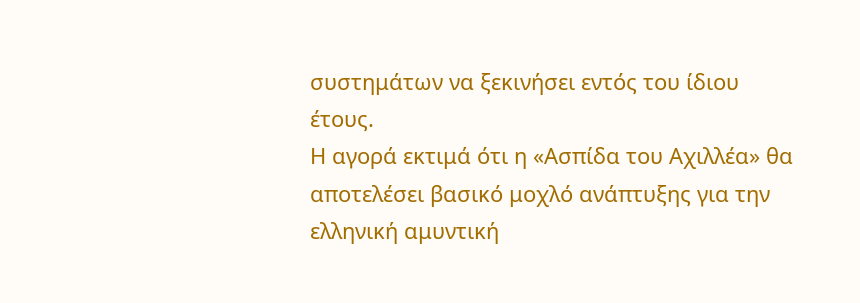συστημάτων να ξεκινήσει εντός του ίδιου έτους.
Η αγορά εκτιμά ότι η «Ασπίδα του Αχιλλέα» θα αποτελέσει βασικό μοχλό ανάπτυξης για την ελληνική αμυντική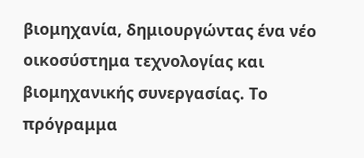βιομηχανία, δημιουργώντας ένα νέο οικοσύστημα τεχνολογίας και βιομηχανικής συνεργασίας. Το πρόγραμμα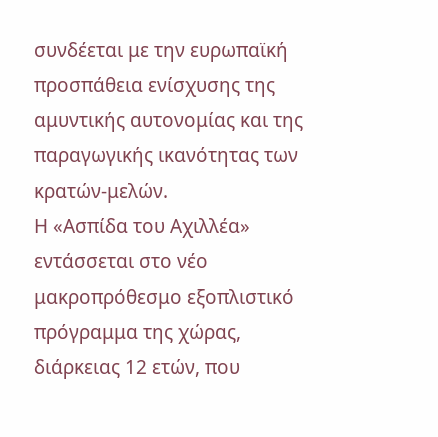συνδέεται με την ευρωπαϊκή προσπάθεια ενίσχυσης της αμυντικής αυτονομίας και της παραγωγικής ικανότητας των κρατών-μελών.
Η «Ασπίδα του Αχιλλέα» εντάσσεται στο νέο μακροπρόθεσμο εξοπλιστικό πρόγραμμα της χώρας, διάρκειας 12 ετών, που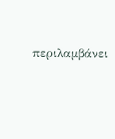περιλαμβάνει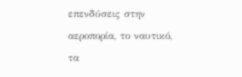επενδύσεις στην αεροπορία, το ναυτικό, τα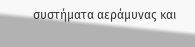συστήματα αεράμυνας και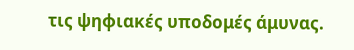τις ψηφιακές υποδομές άμυνας.